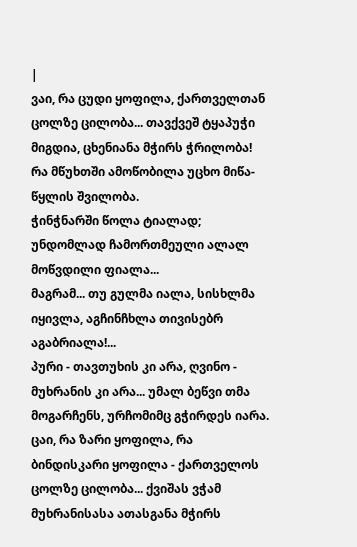|
ვაი, რა ცუდი ყოფილა, ქართველთან ცოლზე ცილობა... თავქვეშ ტყაპუჭი მიგდია, ცხენიანა მჭირს ჭრილობა! რა მწუხთში ამოწობილა უცხო მიწა-წყლის შვილობა.
ჭინჭნარში წოლა ტიალად; უნდომლად ჩამორთმეული ალალ მოწვდილი ფიალა...
მაგრამ... თუ გულმა იალა, სისხლმა იყივლა, აგჩინჩხლა თივისებრ აგაბრიალა!...
პური - თავთუხის კი არა, ღვინო - მუხრანის კი არა... უმალ ბეწვი თმა მოგარჩენს, ურჩომიმც გჭირდეს იარა.
ცაი, რა ზარი ყოფილა, რა ბინდისკარი ყოფილა - ქართველოს ცოლზე ცილობა... ქვიშას ვჭამ მუხრანისასა ათასგანა მჭირს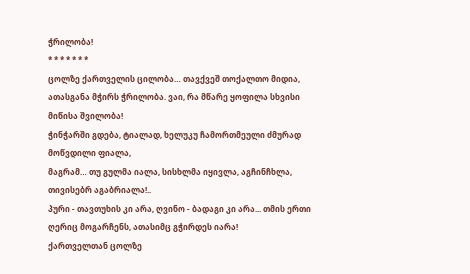ჭრილობა!
* * * * * * *
ცოლზე ქართველის ცილობა… თავქვეშ თოქალთო მიდია, ათასგანა მჭირს ჭრილობა. ვაი, რა მწარე ყოფილა სხვისი მიწისა შვილობა!
ჭინჭარში გდება, ტიალად, ხელუკუ ჩამორთმეული ძმურად მოწვდილი ფიალა,
მაგრამ… თუ გულმა იალა, სისხლმა იყივლა, აგჩინჩხლა, თივისებრ აგაბრიალა!..
პური - თავთუხის კი არა, ღვინო - ბადაგი კი არა... თმის ერთი ღერიც მოგარჩენს, ათასიმც გჭირდეს იარა!
ქართველთან ცოლზე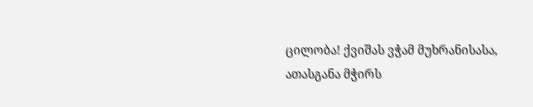ცილობა! ქვიშას ვჭამ მუხრანისასა, ათასგანა მჭირს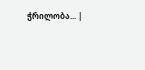ჭრილობა... |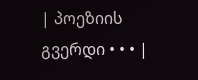| პოეზიის გვერდი • • • |